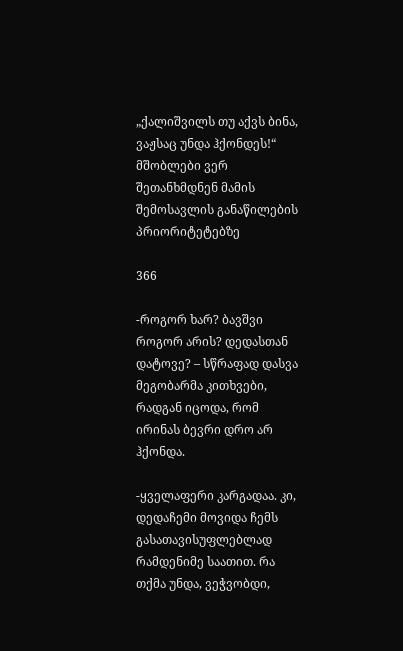„ქალიშვილს თუ აქვს ბინა, ვაჟსაც უნდა ჰქონდეს!“ მშობლები ვერ შეთანხმდნენ მამის შემოსავლის განაწილების პრიორიტეტებზე

366

-როგორ ხარ? ბავშვი როგორ არის? დედასთან დატოვე? – სწრაფად დასვა მეგობარმა კითხვები, რადგან იცოდა, რომ ირინას ბევრი დრო არ ჰქონდა.

-ყველაფერი კარგადაა. კი, დედაჩემი მოვიდა ჩემს გასათავისუფლებლად რამდენიმე საათით. რა თქმა უნდა, ვეჭვობდი,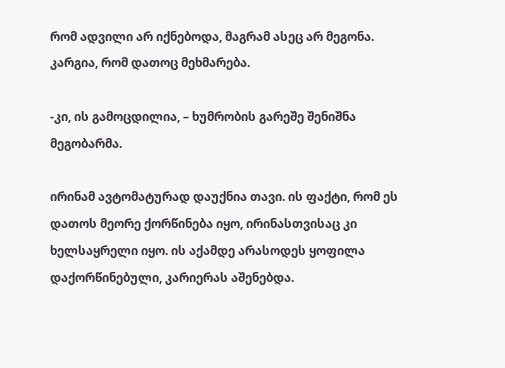რომ ადვილი არ იქნებოდა, მაგრამ ასეც არ მეგონა. კარგია, რომ დათოც მეხმარება.

-კი, ის გამოცდილია, – ხუმრობის გარეშე შენიშნა მეგობარმა.

ირინამ ავტომატურად დაუქნია თავი. ის ფაქტი, რომ ეს დათოს მეორე ქორწინება იყო, ირინასთვისაც კი ხელსაყრელი იყო. ის აქამდე არასოდეს ყოფილა დაქორწინებული, კარიერას აშენებდა.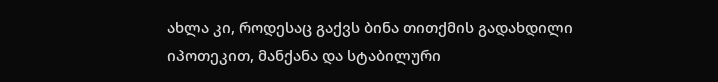ახლა კი, როდესაც გაქვს ბინა თითქმის გადახდილი იპოთეკით, მანქანა და სტაბილური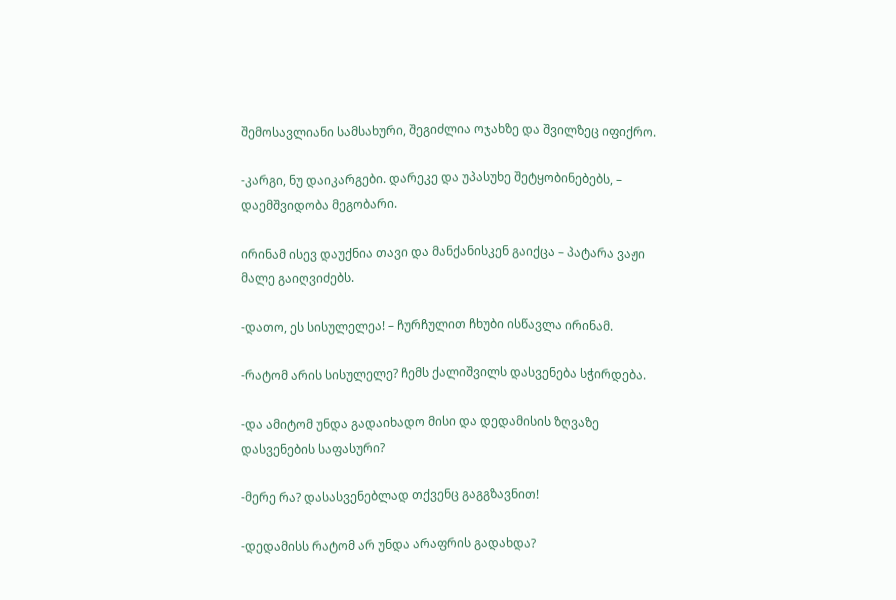შემოსავლიანი სამსახური, შეგიძლია ოჯახზე და შვილზეც იფიქრო.

-კარგი, ნუ დაიკარგები. დარეკე და უპასუხე შეტყობინებებს, – დაემშვიდობა მეგობარი.

ირინამ ისევ დაუქნია თავი და მანქანისკენ გაიქცა – პატარა ვაჟი მალე გაიღვიძებს.

-დათო, ეს სისულელეა! – ჩურჩულით ჩხუბი ისწავლა ირინამ.

-რატომ არის სისულელე? ჩემს ქალიშვილს დასვენება სჭირდება.

-და ამიტომ უნდა გადაიხადო მისი და დედამისის ზღვაზე დასვენების საფასური?

-მერე რა? დასასვენებლად თქვენც გაგგზავნით!

-დედამისს რატომ არ უნდა არაფრის გადახდა?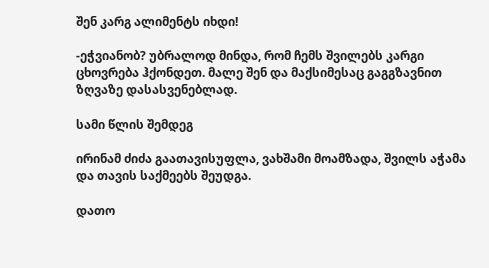შენ კარგ ალიმენტს იხდი!

-ეჭვიანობ? უბრალოდ მინდა, რომ ჩემს შვილებს კარგი ცხოვრება ჰქონდეთ. მალე შენ და მაქსიმესაც გაგგზავნით ზღვაზე დასასვენებლად.

სამი წლის შემდეგ

ირინამ ძიძა გაათავისუფლა, ვახშამი მოამზადა, შვილს აჭამა და თავის საქმეებს შეუდგა.

დათო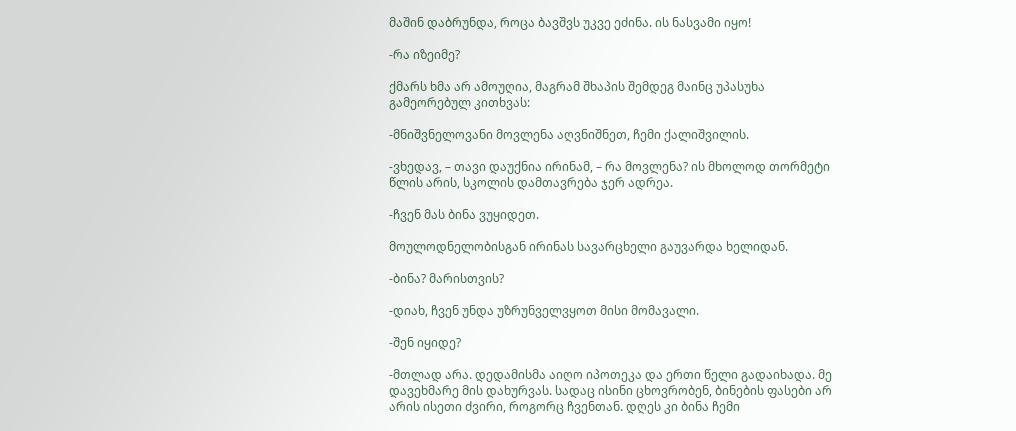მაშინ დაბრუნდა, როცა ბავშვს უკვე ეძინა. ის ნასვამი იყო!

-რა იზეიმე?

ქმარს ხმა არ ამოუღია, მაგრამ შხაპის შემდეგ მაინც უპასუხა გამეორებულ კითხვას:

-მნიშვნელოვანი მოვლენა აღვნიშნეთ, ჩემი ქალიშვილის.

-ვხედავ, – თავი დაუქნია ირინამ, – რა მოვლენა? ის მხოლოდ თორმეტი წლის არის, სკოლის დამთავრება ჯერ ადრეა.

-ჩვენ მას ბინა ვუყიდეთ.

მოულოდნელობისგან ირინას სავარცხელი გაუვარდა ხელიდან.

-ბინა? მარისთვის?

-დიახ, ჩვენ უნდა უზრუნველვყოთ მისი მომავალი.

-შენ იყიდე?

-მთლად არა. დედამისმა აიღო იპოთეკა და ერთი წელი გადაიხადა. მე დავეხმარე მის დახურვას. სადაც ისინი ცხოვრობენ, ბინების ფასები არ არის ისეთი ძვირი, როგორც ჩვენთან. დღეს კი ბინა ჩემი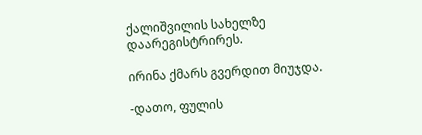ქალიშვილის სახელზე დაარეგისტრირეს.

ირინა ქმარს გვერდით მიუჯდა.

-დათო, ფულის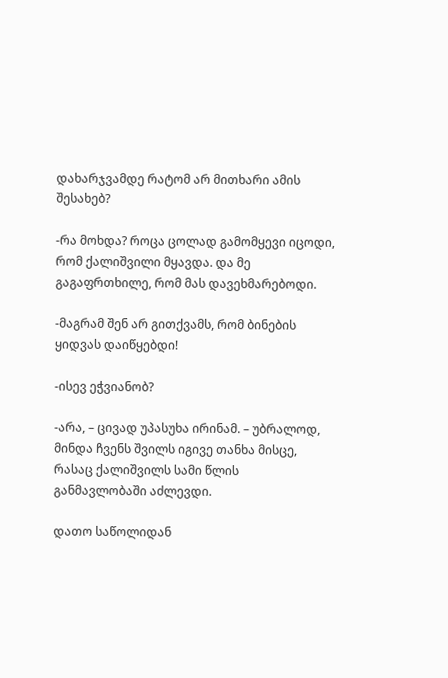დახარჯვამდე რატომ არ მითხარი ამის შესახებ?

-რა მოხდა? როცა ცოლად გამომყევი იცოდი, რომ ქალიშვილი მყავდა. და მე გაგაფრთხილე, რომ მას დავეხმარებოდი.

-მაგრამ შენ არ გითქვამს, რომ ბინების ყიდვას დაიწყებდი!

-ისევ ეჭვიანობ?

-არა, – ცივად უპასუხა ირინამ. – უბრალოდ, მინდა ჩვენს შვილს იგივე თანხა მისცე, რასაც ქალიშვილს სამი წლის განმავლობაში აძლევდი.

დათო საწოლიდან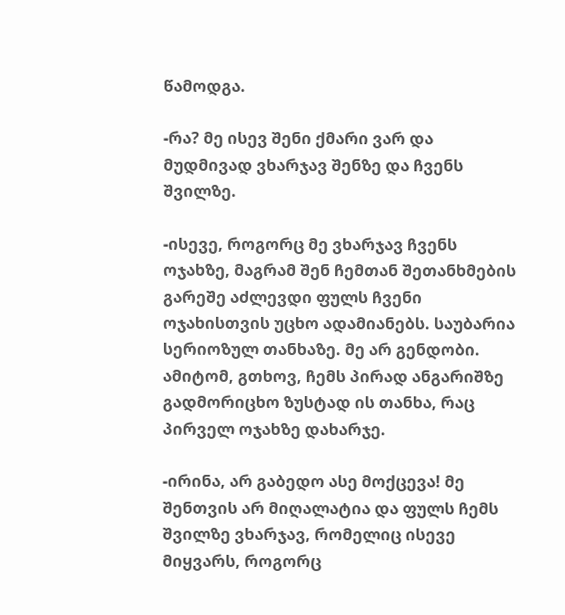წამოდგა.

-რა? მე ისევ შენი ქმარი ვარ და მუდმივად ვხარჯავ შენზე და ჩვენს შვილზე.

-ისევე, როგორც მე ვხარჯავ ჩვენს ოჯახზე, მაგრამ შენ ჩემთან შეთანხმების გარეშე აძლევდი ფულს ჩვენი ოჯახისთვის უცხო ადამიანებს. საუბარია სერიოზულ თანხაზე. მე არ გენდობი. ამიტომ, გთხოვ, ჩემს პირად ანგარიშზე გადმორიცხო ზუსტად ის თანხა, რაც პირველ ოჯახზე დახარჯე.

-ირინა, არ გაბედო ასე მოქცევა! მე შენთვის არ მიღალატია და ფულს ჩემს შვილზე ვხარჯავ, რომელიც ისევე მიყვარს, როგორც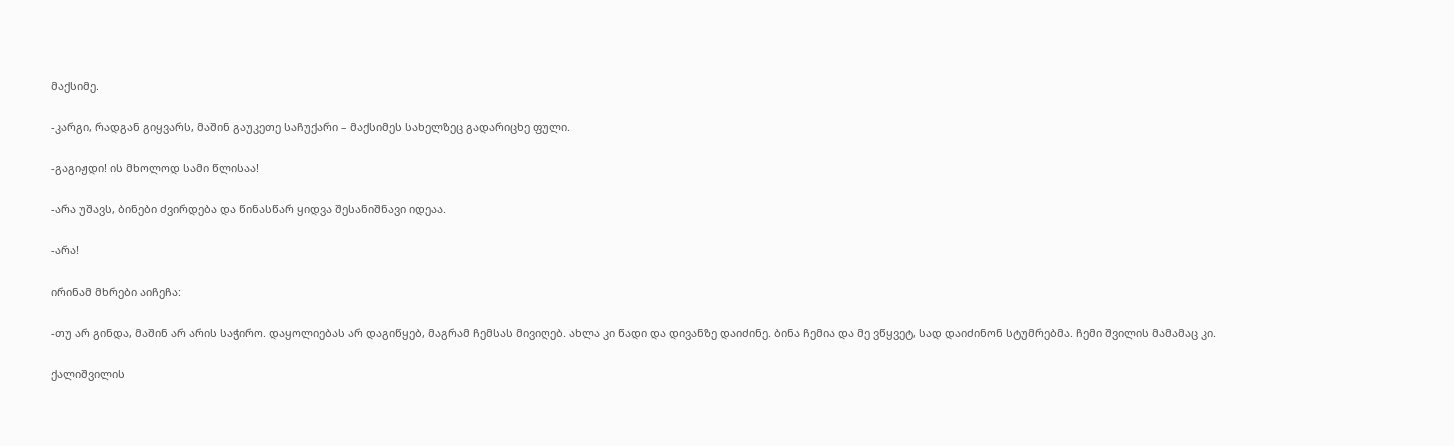მაქსიმე.

-კარგი, რადგან გიყვარს, მაშინ გაუკეთე საჩუქარი – მაქსიმეს სახელზეც გადარიცხე ფული.

-გაგიჟდი! ის მხოლოდ სამი წლისაა!

-არა უშავს, ბინები ძვირდება და წინასწარ ყიდვა შესანიშნავი იდეაა.

-არა!

ირინამ მხრები აიჩეჩა:

-თუ არ გინდა, მაშინ არ არის საჭირო. დაყოლიებას არ დაგიწყებ, მაგრამ ჩემსას მივიღებ. ახლა კი წადი და დივანზე დაიძინე. ბინა ჩემია და მე ვწყვეტ, სად დაიძინონ სტუმრებმა. ჩემი შვილის მამამაც კი.

ქალიშვილის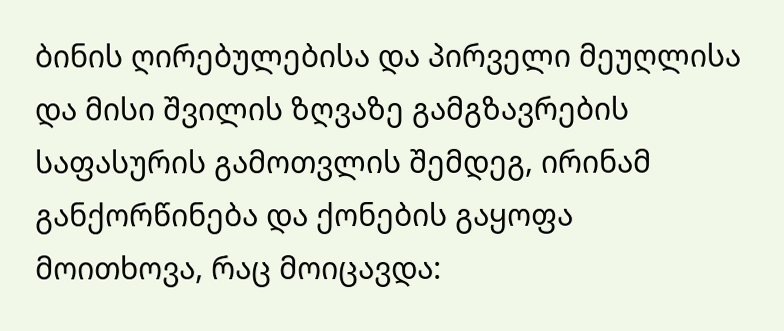ბინის ღირებულებისა და პირველი მეუღლისა და მისი შვილის ზღვაზე გამგზავრების საფასურის გამოთვლის შემდეგ, ირინამ განქორწინება და ქონების გაყოფა მოითხოვა, რაც მოიცავდა: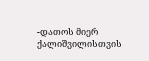-დათოს მიერ ქალიშვილისთვის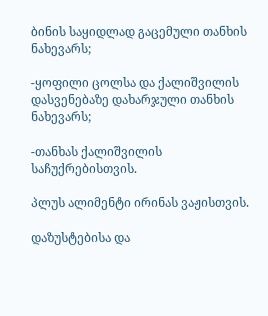ბინის საყიდლად გაცემული თანხის ნახევარს;

-ყოფილი ცოლსა და ქალიშვილის დასვენებაზე დახარჯული თანხის ნახევარს;

-თანხას ქალიშვილის საჩუქრებისთვის.

პლუს ალიმენტი ირინას ვაჟისთვის.

დაზუსტებისა და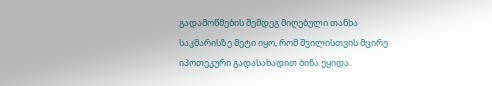გადამოწმების შემდეგ მიღებული თანხა საკმარისზე მეტი იყო, რომ შვილისთვის მცირე იპოთეკური გადასახადით ბინა ეყიდა.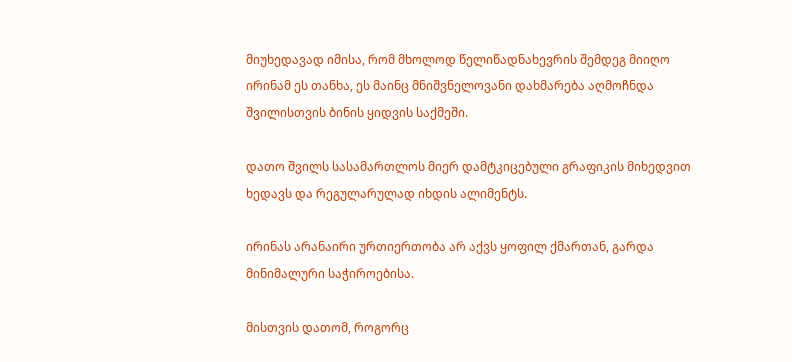მიუხედავად იმისა, რომ მხოლოდ წელიწადნახევრის შემდეგ მიიღო ირინამ ეს თანხა, ეს მაინც მნიშვნელოვანი დახმარება აღმოჩნდა შვილისთვის ბინის ყიდვის საქმეში.

დათო შვილს სასამართლოს მიერ დამტკიცებული გრაფიკის მიხედვით ხედავს და რეგულარულად იხდის ალიმენტს.

ირინას არანაირი ურთიერთობა არ აქვს ყოფილ ქმართან, გარდა მინიმალური საჭიროებისა.

მისთვის დათომ, როგორც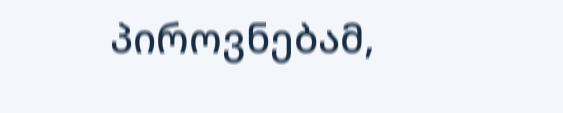პიროვნებამ,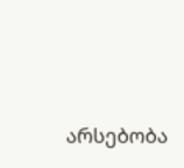არსებობა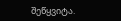შეწყვიტა.